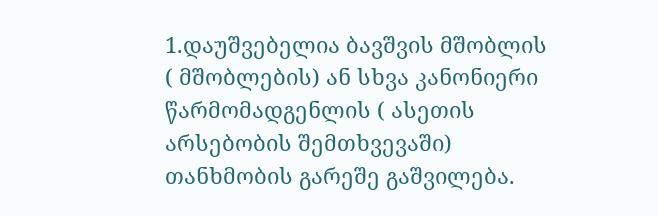1.დაუშვებელია ბავშვის მშობლის ( მშობლების) ან სხვა კანონიერი წარმომადგენლის ( ასეთის არსებობის შემთხვევაში) თანხმობის გარეშე გაშვილება.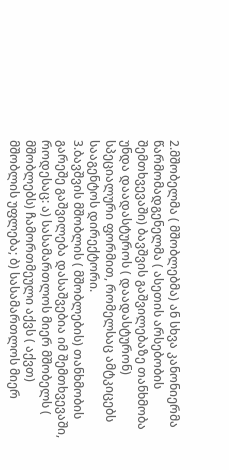2.მშობელმა ( მშობლებმა) ან სხვა კანონიერმა წარმომადგენელმა ( ასეთის არსებობის შემთხვევაში) ბავშვის გაშვილებაზე თანხმობა უნდა დაადასტუროს ( დაადასტურონ) სპეციალური ფორმით, რომელსაც ამტკიცებს სააგენტოს დირექტორი.
3.ბავშვის მშობლის ( მშობლების) თანხმობის გარეშე გაშვილება დასაშვებია იმ შემთხვევაში, როდესაც: ა) სასამართლოს მიერ მშობელს ( მშობლებს) ჩამორთმეული აქვს ( აქვთ) მშობლის უფლება; ბ) სასამართლოს მიერ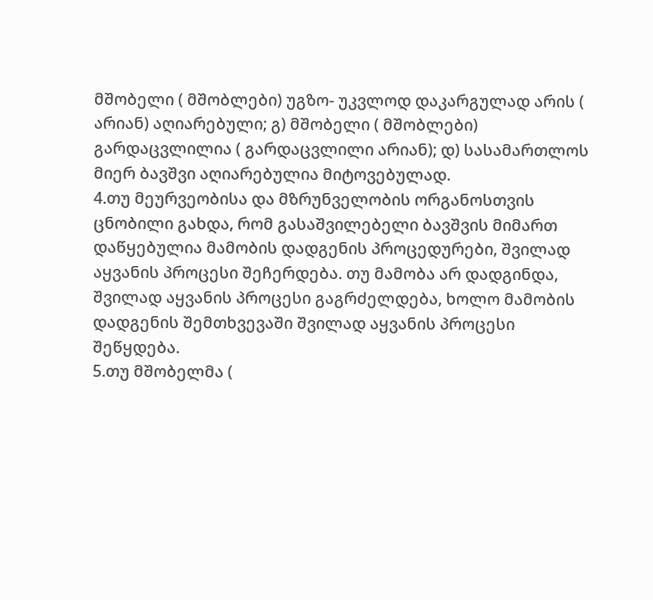მშობელი ( მშობლები) უგზო- უკვლოდ დაკარგულად არის ( არიან) აღიარებული; გ) მშობელი ( მშობლები) გარდაცვლილია ( გარდაცვლილი არიან); დ) სასამართლოს მიერ ბავშვი აღიარებულია მიტოვებულად.
4.თუ მეურვეობისა და მზრუნველობის ორგანოსთვის ცნობილი გახდა, რომ გასაშვილებელი ბავშვის მიმართ დაწყებულია მამობის დადგენის პროცედურები, შვილად აყვანის პროცესი შეჩერდება. თუ მამობა არ დადგინდა, შვილად აყვანის პროცესი გაგრძელდება, ხოლო მამობის დადგენის შემთხვევაში შვილად აყვანის პროცესი შეწყდება.
5.თუ მშობელმა (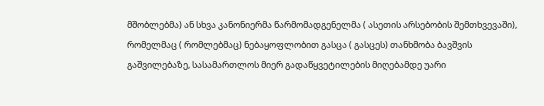მშობლებმა) ან სხვა კანონიერმა წარმომადგენელმა ( ასეთის არსებობის შემთხვევაში), რომელმაც ( რომლებმაც) ნებაყოფლობით გასცა ( გასცეს) თანხმობა ბავშვის გაშვილებაზე, სასამართლოს მიერ გადაწყვეტილების მიღებამდე უარი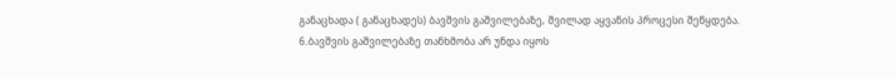განაცხადა ( განაცხადეს) ბავშვის გაშვილებაზე, შვილად აყვანის პროცესი შეწყდება.
6.ბავშვის გაშვილებაზე თანხმობა არ უნდა იყოს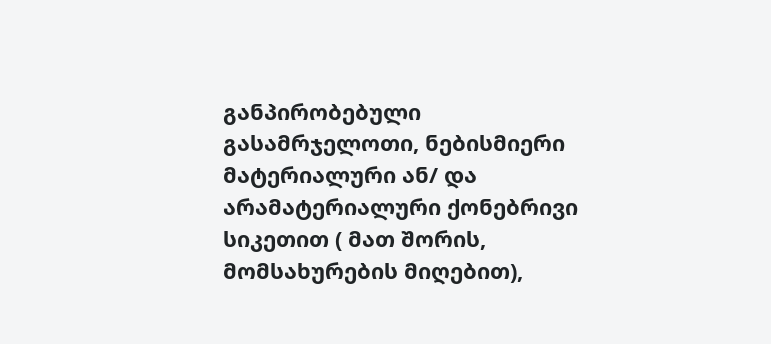განპირობებული გასამრჯელოთი, ნებისმიერი მატერიალური ან/ და არამატერიალური ქონებრივი სიკეთით ( მათ შორის, მომსახურების მიღებით),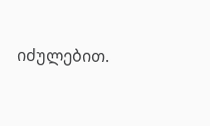იძულებით.